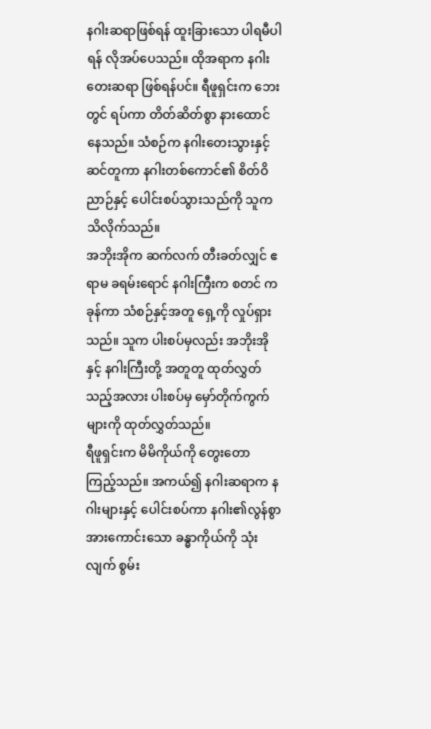နဂါးဆရာဖြစ်ရန် ထူးခြားသော ပါရမီပါရန် လိုအပ်ပေသည်။ ထိုအရာက နဂါးတေးဆရာ ဖြစ်ရန်ပင်။ ရီဖူရှင်းက ဘေးတွင် ရပ်ကာ တိတ်ဆိတ်စွာ နားထောင်နေသည်။ သံစဉ်က နဂါးတေးသွားနှင့် ဆင်တူကာ နဂါးတစ်ကောင်၏ စိတ်ဝိညာဉ်နှင့် ပေါင်းစပ်သွားသည်ကို သူက သိလိုက်သည်။
အဘိုးအိုက ဆက်လက် တီးခတ်လျှင် ဧရာမ ခရမ်းရောင် နဂါးကြီးက စတင် ကခုန်ကာ သံစဉ်နှင့်အတူ ရှေ့ကို လှုပ်ရှားသည်။ သူက ပါးစပ်မှလည်း အဘိုးအိုနှင့် နဂါးကြီးတို့ အတူတူ ထုတ်လွှတ်သည့်အလား ပါးစပ်မှ မှော်တိုက်ကွက်များကို ထုတ်လွှတ်သည်။
ရီဖူရှင်းက မိမိကိုယ်ကို တွေးတော ကြည့်သည်။ အကယ်၍ နဂါးဆရာက နဂါးများနှင့် ပေါင်းစပ်ကာ နဂါး၏လွန်စွာ အားကောင်းသော ခန္ဓာကိုယ်ကို သုံးလျက် စွမ်း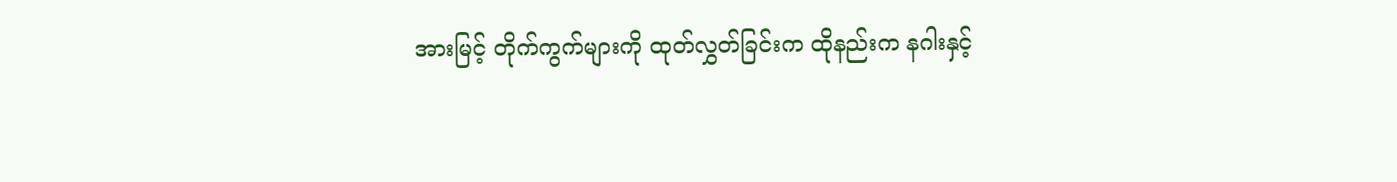အားမြင့် တိုက်ကွက်များကို ထုတ်လွှတ်ခြင်းက ထိုနည်းက နဂါးနှင့်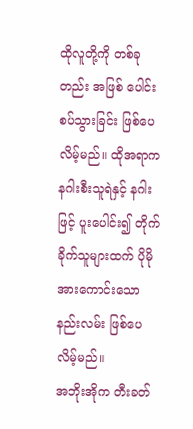ထိုလူတို့ကို တစ်ခုတည်း အဖြစ် ပေါင်းစပ်သွားခြင်း ဖြစ်ပေလိမ့်မည်။ ထိုအရာက နဂါးစီးသူရဲနှင့် နဂါးဖြင့် ပူးပေါင်း၍ တိုက်ခိုက်သူများထက် ပိုမို အားကောင်းသော နည်းလမ်း ဖြစ်ပေလိမ့်မည်။
အဘိုးအိုက တီးခတ်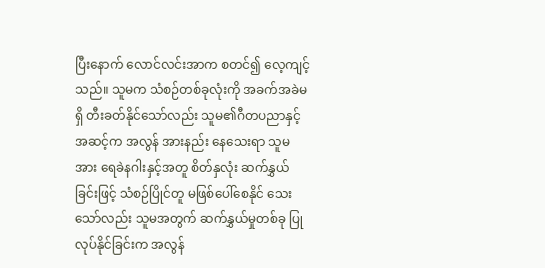ပြီးနောက် လောင်လင်းအာက စတင်၍ လေ့ကျင့်သည်။ သူမက သံစဉ်တစ်ခုလုံးကို အခက်အခဲမရှိ တီးခတ်နိုင်သော်လည်း သူမ၏ဂီတပညာနှင့် အဆင့်က အလွန် အားနည်း နေသေးရာ သူမအား ရေခဲနဂါးနှင့်အတူ စိတ်နှလုံး ဆက်နွှယ်ခြင်းဖြင့် သံစဉ်ပြိုင်တူ မဖြစ်ပေါ်စေနိုင် သေးသော်လည်း သူမအတွက် ဆက်နွှယ်မှုတစ်ခု ပြုလုပ်နိုင်ခြင်းက အလွန်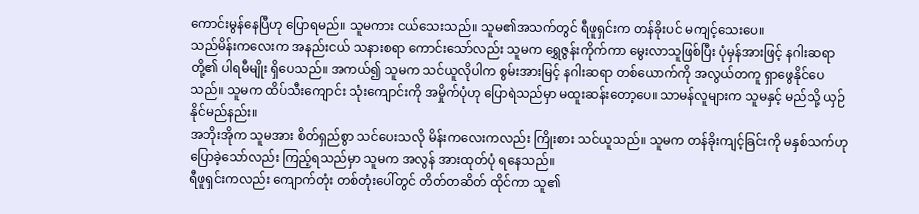ကောင်းမွန်နေပြီဟု ပြောရမည်။ သူမကား ငယ်သေးသည်။ သူမ၏အသက်တွင် ရီဖူရှင်းက တန်ခိုးပင် မကျင့်သေးပေ။
သည်မိန်းကလေးက အနည်းငယ် သနားစရာ ကောင်းသော်လည်း သူမက ရွှေဇွန်းကိုက်ကာ မွေးလာသူဖြစ်ပြီး ပုံမှန်အားဖြင့် နဂါးဆရာတို့၏ ပါရမီမျိုး ရှိပေသည်။ အကယ်၍ သူမက သင်ယူလိုပါက စွမ်းအားမြင့် နဂါးဆရာ တစ်ယောက်ကို အလွယ်တကူ ရှာဖွေနိုင်ပေသည်။ သူမက ထိပ်သီးကျောင်း သုံးကျောင်းကို အမှိုက်ပုံဟု ပြောရဲသည်မှာ မထူးဆန်းတော့ပေ။ သာမန်လူများက သူမနှင့် မည်သို့ ယှဉ်နိုင်မည်နည်း။
အဘိုးအိုက သူမအား စိတ်ရှည်စွာ သင်ပေးသလို မိန်းကလေးကလည်း ကြိုးစား သင်ယူသည်။ သူမက တန်ခိုးကျင့်ခြင်းကို မနှစ်သက်ဟု ပြောခဲ့သော်လည်း ကြည့်ရသည်မှာ သူမက အလွန် အားထုတ်ပုံ ရနေသည်။
ရီဖူရှင်းကလည်း ကျောက်တုံး တစ်တုံးပေါ်တွင် တိတ်တဆိတ် ထိုင်ကာ သူ၏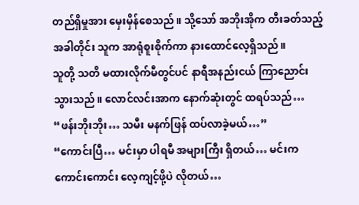တည်ရှိမှုအား မှေးမှိန်စေသည်။ သို့သော် အဘိုးအိုက တီးခတ်သည့် အခါတိုင်း သူက အာရုံစူးစိုက်ကာ နားထောင်လေ့ရှိသည်။
သူတို့ သတိ မထားလိုက်မီတွင်ပင် နာရီအနည်းငယ် ကြာညောင်း သွားသည်။ လောင်လင်းအာက နောက်ဆုံးတွင် ထရပ်သည်… “ဖန်းဘိုးဘိုး… သမီး မနက်ဖြန် ထပ်လာခဲ့မယ်…”
“ကောင်းပြီ… မင်းမှာ ပါရမီ အများကြီး ရှိတယ်… မင်းက ကောင်းကောင်း လေ့ကျင့်ဖို့ပဲ လိုတယ်…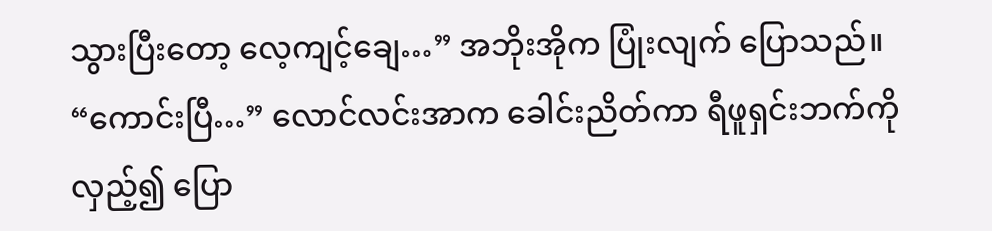သွားပြီးတော့ လေ့ကျင့်ချေ…” အဘိုးအိုက ပြုံးလျက် ပြောသည်။
“ကောင်းပြီ…” လောင်လင်းအာက ခေါင်းညိတ်ကာ ရီဖူရှင်းဘက်ကို လှည့်၍ ပြော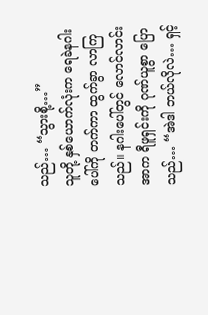သည်… “သွားစို့…”
သူတို့ နှစ်ယောက်လုံးက ရေခဲနဂါးပေါ်ကို တက်ကာ ထွက်ခွာ လာကြသည်။ နဂါးပေါ်တွင် လောင်လာင်းအာက ရီဖူရှင်းကို ဂုဏ်ယူစွာ ပြောသည်… “အဲဒါ ဘယ်လိုလဲ… ရှင့်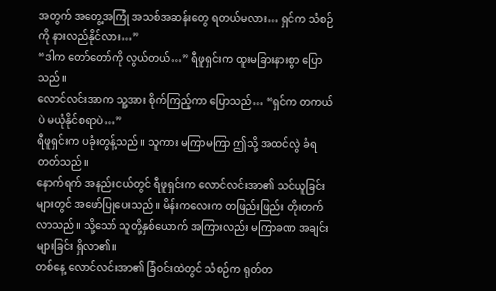အတွက် အတွေ့အကြုံ အသစ်အဆန်းတွေ ရတယ်မလား… ရှင်က သံစဉ်ကို နားလည်နိုင်လား…”
“ဒါက တော်တော်ကို လွယ်တယ်…” ရီဖူရှင်းက ထူးမခြားနားစွာ ပြောသည်။
လောင်လင်းအာက သူ့အား စိုက်ကြည့်ကာ ပြောသည်… “ရှင်က တကယ်ပဲ မယုံနိုင်စရာပဲ…”
ရီဖူရှင်းက ပခုံးတွန့်သည်။ သူကား မကြာမကြာ ဤသို့ အထင်လွဲ ခံရတတ်သည်။
နောက်ရက် အနည်းငယ်တွင် ရီဖူရှင်းက လောင်လင်းအာ၏ သင်ယူခြင်းများတွင် အဖော်ပြုပေးသည်။ မိန်းကလေးက တဖြည်းဖြည်း တိုးတက်လာသည်။ သို့သော် သူတို့နှစ်ယောက် အကြားလည်း မကြာခဏ အချင်းများခြင်း ရှိလာ၏။
တစ်နေ့ လောင်လင်းအာ၏ ခြံဝင်းထဲတွင် သံစဉ်က ရုတ်တ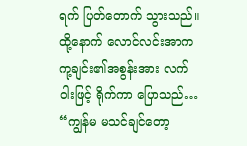ရက် ပြတ်တောက် သွားသည်။ ထို့နောက် လောင်လင်းအာက ကု့ချင်း၏အစွန်းအား လက်ဝါးဖြင့် ရိုက်ကာ ပြောသည်… “ကျွန်မ မသင်ချင်တော့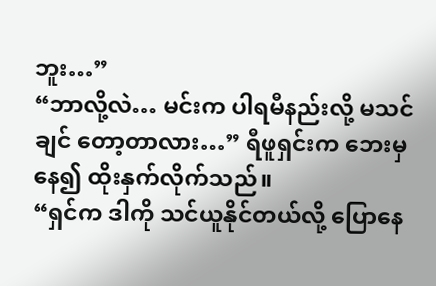ဘူး…”
“ဘာလို့လဲ… မင်းက ပါရမီနည်းလို့ မသင်ချင် တော့တာလား…” ရီဖူရှင်းက ဘေးမှနေ၍ ထိုးနှက်လိုက်သည်။
“ရှင်က ဒါကို သင်ယူနိုင်တယ်လို့ ပြောနေ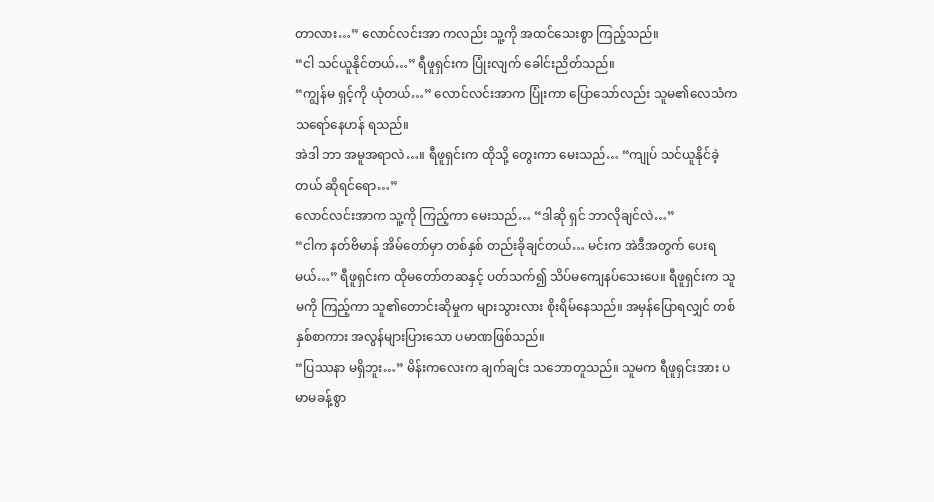တာလား…” လောင်လင်းအာ ကလည်း သူ့ကို အထင်သေးစွာ ကြည့်သည်။
“ငါ သင်ယူနိုင်တယ်…” ရီဖူရှင်းက ပြုံးလျက် ခေါင်းညိတ်သည်။
“ကျွန်မ ရှင့်ကို ယုံတယ်…” လောင်လင်းအာက ပြုံးကာ ပြောသော်လည်း သူမ၏လေသံက သရော်နေဟန် ရသည်။
အဲဒါ ဘာ အမူအရာလဲ…။ ရီဖူရှင်းက ထိုသို့ တွေးကာ မေးသည်… “ကျုပ် သင်ယူနိုင်ခဲ့တယ် ဆိုရင်ရော…”
လောင်လင်းအာက သူ့ကို ကြည့်ကာ မေးသည်… “ဒါဆို ရှင် ဘာလိုချင်လဲ…”
“ငါက နတ်ဗိမာန် အိမ်တော်မှာ တစ်နှစ် တည်းခိုချင်တယ်… မင်းက အဲဒီအတွက် ပေးရမယ်…” ရီဖူရှင်းက ထိုမတော်တဆနှင့် ပတ်သက်၍ သိပ်မကျေနပ်သေးပေ။ ရီဖူရှင်းက သူမကို ကြည့်ကာ သူ၏တောင်းဆိုမှုက များသွားလား စိုးရိမ်နေသည်။ အမှန်ပြောရလျှင် တစ်နှစ်စာကား အလွန်များပြားသော ပမာဏဖြစ်သည်။
“ပြဿနာ မရှိဘူး…” မိန်းကလေးက ချက်ချင်း သဘောတူသည်။ သူမက ရီဖူရှင်းအား ပမာမခန့်စွာ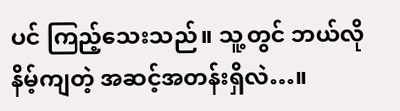ပင် ကြည့်သေးသည်။ သူ့တွင် ဘယ်လို နိမ့်ကျတဲ့ အဆင့်အတန်းရှိလဲ…။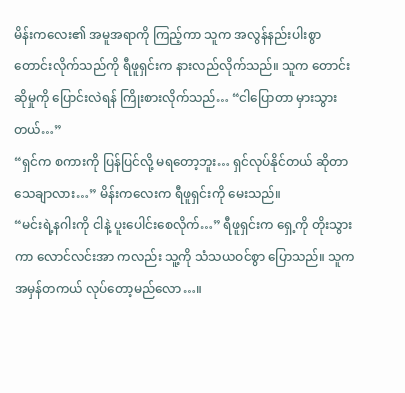မိန်းကလေး၏ အမူအရာကို ကြည့်ကာ သူက အလွန်နည်းပါးစွာ တောင်းလိုက်သည်ကို ရီဖူရှင်းက နားလည်လိုက်သည်။ သူက တောင်းဆိုမှုကို ပြောင်းလဲရန် ကြိုးစားလိုက်သည်… “ငါပြောတာ မှားသွားတယ်…”
“ရှင်က စကားကို ပြန်ပြင်လို့ မရတော့ဘူး… ရှင်လုပ်နိုင်တယ် ဆိုတာ သေချာလား…” မိန်းကလေးက ရီဖူရှင်းကို မေးသည်။
“မင်းရဲ့နဂါးကို ငါနဲ့ ပူးပေါင်းစေလိုက်…” ရီဖူရှင်းက ရှေ့ကို တိုးသွားကာ လောင်လင်းအာ ကလည်း သူ့ကို သံသယဝင်စွာ ပြောသည်။ သူက အမှန်တကယ် လုပ်တော့မည်လော…။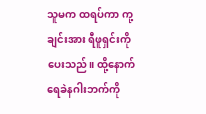သူမက ထရပ်ကာ ကု့ချင်းအား ရီဖူရှင်းကို ပေးသည်။ ထို့နောက် ရေခဲနဂါးဘက်ကို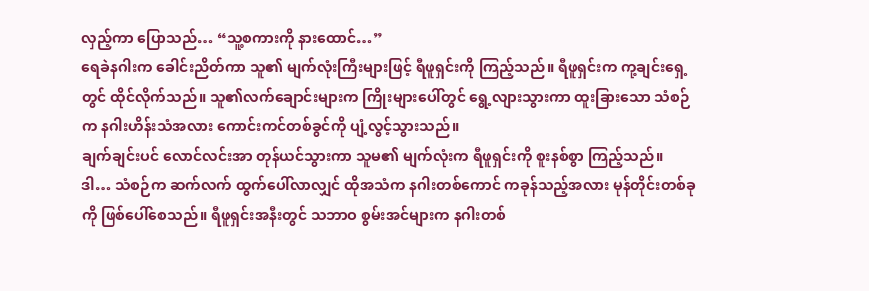လှည့်ကာ ပြောသည်… “သူ့စကားကို နားထောင်…”
ရေခဲနဂါးက ခေါင်းညိတ်ကာ သူ၏ မျက်လုံးကြီးများဖြင့် ရီဖူရှင်းကို ကြည့်သည်။ ရီဖူရှင်းက ကု့ချင်းရှေ့တွင် ထိုင်လိုက်သည်။ သူ၏လက်ချောင်းများက ကြိုးများပေါ်တွင် ရွေ့လျားသွားကာ ထူးခြားသော သံစဉ်က နဂါးဟိန်းသံအလား ကောင်းကင်တစ်ခွင်ကို ပျံ့လွင့်သွားသည်။
ချက်ချင်းပင် လောင်လင်းအာ တုန်ယင်သွားကာ သူမ၏ မျက်လုံးက ရီဖူရှင်းကို စူးနစ်စွာ ကြည့်သည်။
ဒါ… သံစဉ်က ဆက်လက် ထွက်ပေါ်လာလျှင် ထိုအသံက နဂါးတစ်ကောင် ကခုန်သည့်အလား မုန်တိုင်းတစ်ခုကို ဖြစ်ပေါ်စေသည်။ ရီဖူရှင်းအနီးတွင် သဘာဝ စွမ်းအင်များက နဂါးတစ်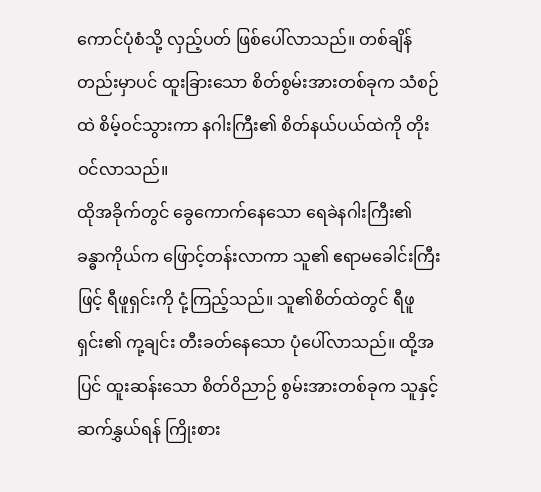ကောင်ပုံစံသို့ လှည့်ပတ် ဖြစ်ပေါ်လာသည်။ တစ်ချိန်တည်းမှာပင် ထူးခြားသော စိတ်စွမ်းအားတစ်ခုက သံစဉ်ထဲ စိမ့်ဝင်သွားကာ နဂါးကြီး၏ စိတ်နယ်ပယ်ထဲကို တိုးဝင်လာသည်။
ထိုအခိုက်တွင် ခွေကောက်နေသော ရေခဲနဂါးကြီး၏ ခန္ဓာကိုယ်က ဖြောင့်တန်းလာကာ သူ၏ ဧရာမခေါင်းကြီးဖြင့် ရီဖူရှင်းကို ငုံ့ကြည့်သည်။ သူ၏စိတ်ထဲတွင် ရီဖူရှင်း၏ ကု့ချင်း တီးခတ်နေသော ပုံပေါ်လာသည်။ ထို့အပြင် ထူးဆန်းသော စိတ်ဝိညာဉ် စွမ်းအားတစ်ခုက သူနှင့် ဆက်နွှယ်ရန် ကြိုးစား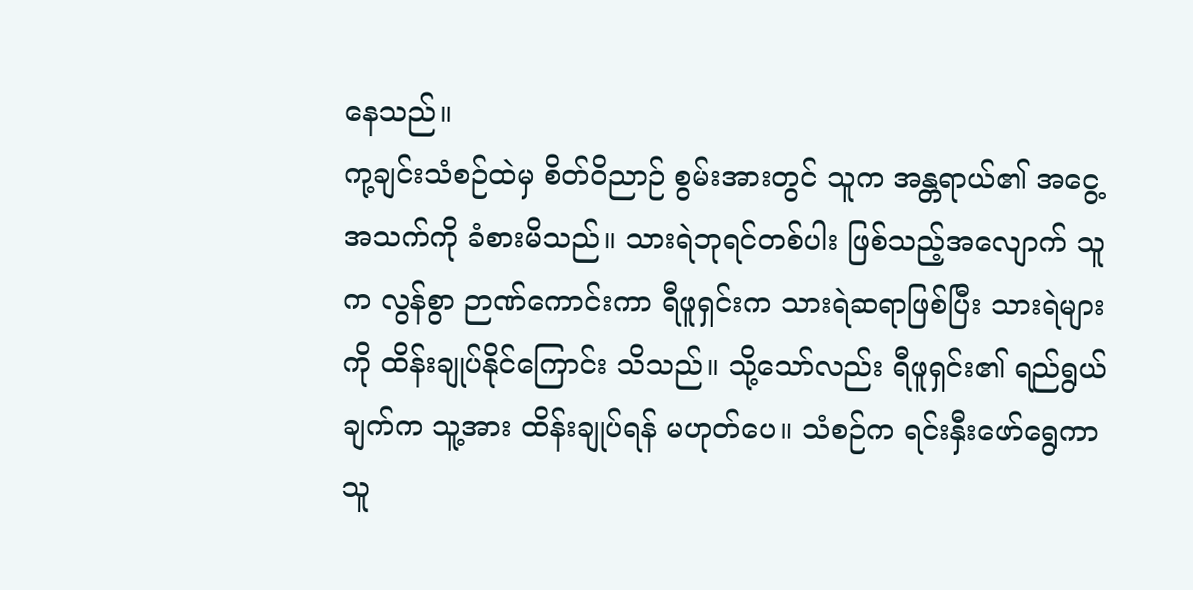နေသည်။
ကု့ချင်းသံစဉ်ထဲမှ စိတ်ဝိညာဉ် စွမ်းအားတွင် သူက အန္တရာယ်၏ အငွေ့အသက်ကို ခံစားမိသည်။ သားရဲဘုရင်တစ်ပါး ဖြစ်သည့်အလျောက် သူက လွန်စွာ ဉာဏ်ကောင်းကာ ရီဖူရှင်းက သားရဲဆရာဖြစ်ပြီး သားရဲများကို ထိန်းချုပ်နိုင်ကြောင်း သိသည်။ သို့သော်လည်း ရီဖူရှင်း၏ ရည်ရွယ်ချက်က သူ့အား ထိန်းချုပ်ရန် မဟုတ်ပေ။ သံစဉ်က ရင်းနှီးဖော်ရွေကာ သူ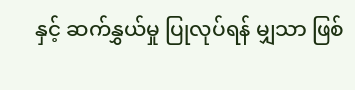နှင့် ဆက်နွှယ်မှု ပြုလုပ်ရန် မျှသာ ဖြစ်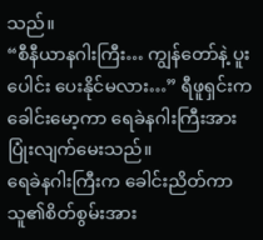သည်။
“စီနီယာနဂါးကြီး… ကျွန်တော်နဲ့ ပူးပေါင်း ပေးနိုင်မလား…” ရီဖူရှင်းက ခေါင်းမော့ကာ ရေခဲနဂါးကြီးအား ပြုံးလျက်မေးသည်။
ရေခဲနဂါးကြီးက ခေါင်းညိတ်ကာ သူ၏စိတ်စွမ်းအား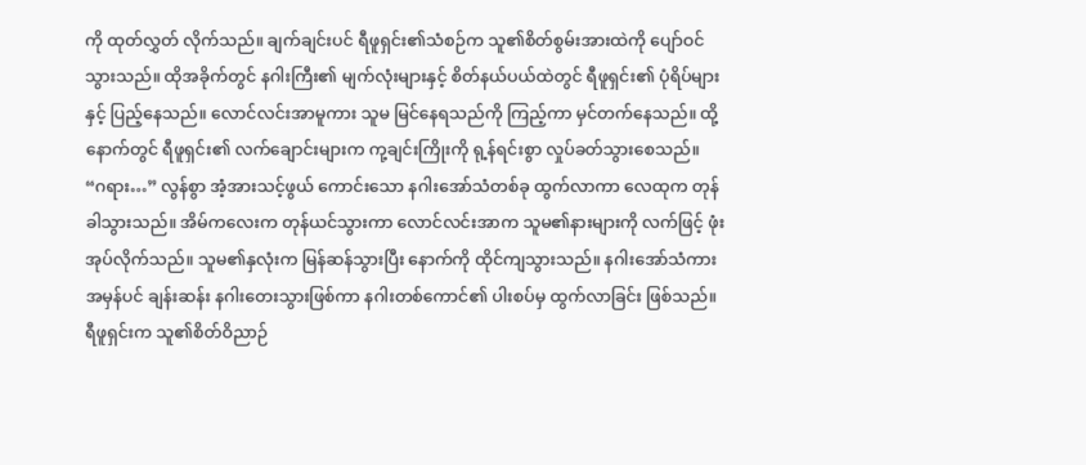ကို ထုတ်လွှတ် လိုက်သည်။ ချက်ချင်းပင် ရီဖူရှင်း၏သံစဉ်က သူ၏စိတ်စွမ်းအားထဲကို ပျော်ဝင်သွားသည်။ ထိုအခိုက်တွင် နဂါးကြီး၏ မျက်လုံးများနှင့် စိတ်နယ်ပယ်ထဲတွင် ရီဖူရှင်း၏ ပုံရိပ်များနှင့် ပြည့်နေသည်။ လောင်လင်းအာမူကား သူမ မြင်နေရသည်ကို ကြည့်ကာ မှင်တက်နေသည်။ ထို့နောက်တွင် ရီဖူရှင်း၏ လက်ချောင်းများက ကု့ချင်းကြိုးကို ရု့န်ရင်းစွာ လှုပ်ခတ်သွားစေသည်။
“ဂရား…” လွန်စွာ အံ့အားသင့်ဖွယ် ကောင်းသော နဂါးအော်သံတစ်ခု ထွက်လာကာ လေထုက တုန်ခါသွားသည်။ အိမ်ကလေးက တုန်ယင်သွားကာ လောင်လင်းအာက သူမ၏နားများကို လက်ဖြင့် ဖုံးအုပ်လိုက်သည်။ သူမ၏နှလုံးက မြန်ဆန်သွားပြီး နောက်ကို ထိုင်ကျသွားသည်။ နဂါးအော်သံကား အမှန်ပင် ချန်းဆန်း နဂါးတေးသွားဖြစ်ကာ နဂါးတစ်ကောင်၏ ပါးစပ်မှ ထွက်လာခြင်း ဖြစ်သည်။ ရီဖူရှင်းက သူ၏စိတ်ဝိညာဉ်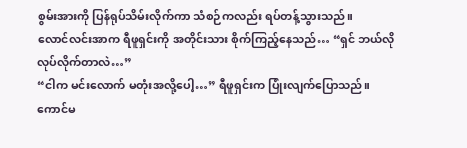စွမ်းအားကို ပြန်ရုပ်သိမ်းလိုက်ကာ သံစဉ်ကလည်း ရပ်တန့်သွားသည်။
လောင်လင်းအာက ရီဖူရှင်းကို အတိုင်းသား စိုက်ကြည့်နေသည်… “ရှင် ဘယ်လို လုပ်လိုက်တာလဲ…”
“ငါက မင်းလောက် မတုံးအလို့ပေါ့…” ရီဖူရှင်းက ပြုံးလျက်ပြောသည်။
ကောင်မ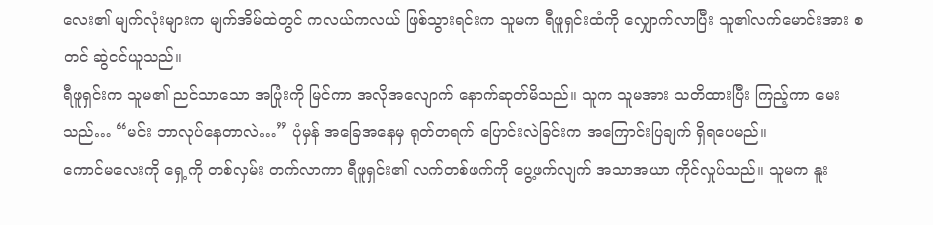လေး၏ မျက်လုံးများက မျက်အိမ်ထဲတွင် ကလယ်ကလယ် ဖြစ်သွားရင်းက သူမက ရီဖူရှင်းထံကို လျှောက်လာပြီး သူ၏လက်မောင်းအား စတင် ဆွဲငင်ယူသည်။
ရီဖူရှင်းက သူမ၏ ညင်သာသော အပြုံးကို မြင်ကာ အလိုအလျောက် နောက်ဆုတ်မိသည်။ သူက သူမအား သတိထားပြီး ကြည့်ကာ မေးသည်… “မင်း ဘာလုပ်နေတာလဲ…” ပုံမှန် အခြေအနေမှ ရုတ်တရက် ပြောင်းလဲခြင်းက အကြောင်းပြချက် ရှိရပေမည်။
ကောင်မလေးကို ရှေ့ကို တစ်လှမ်း တက်လာကာ ရီဖူရှင်း၏ လက်တစ်ဖက်ကို ပွေ့ဖက်လျက် အသာအယာ ကိုင်လှုပ်သည်။ သူမက နူး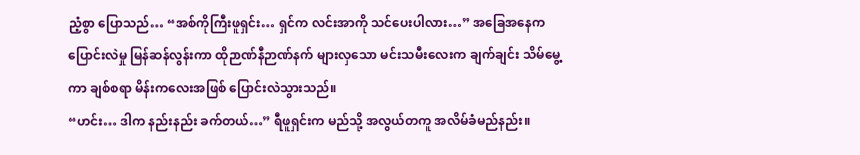ညံ့စွာ ပြောသည်… “အစ်ကိုကြီးဖူရှင်း… ရှင်က လင်းအာကို သင်ပေးပါလား…” အခြေအနေက ပြောင်းလဲမှု မြန်ဆန်လွန်းကာ ထိုဉာဏ်နီဉာဏ်နက် များလှသော မင်းသမီးလေးက ချက်ချင်း သိမ်မွေ့ကာ ချစ်စရာ မိန်းကလေးအဖြစ် ပြောင်းလဲသွားသည်။
“ဟင်း… ဒါက နည်းနည်း ခက်တယ်…” ရီဖူရှင်းက မည်သို့ အလွယ်တကူ အလိမ်ခံမည်နည်း။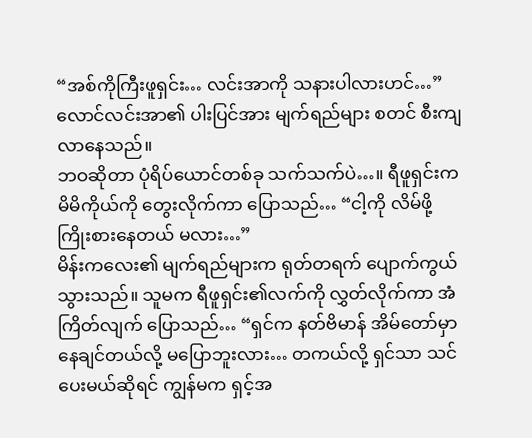“အစ်ကိုကြီးဖူရှင်း… လင်းအာကို သနားပါလားဟင်…” လောင်လင်းအာ၏ ပါးပြင်အား မျက်ရည်များ စတင် စီးကျလာနေသည်။
ဘဝဆိုတာ ပုံရိပ်ယောင်တစ်ခု သက်သက်ပဲ…။ ရီဖူရှင်းက မိမိကိုယ်ကို တွေးလိုက်ကာ ပြောသည်… “ငါ့ကို လိမ်ဖို့ ကြိုးစားနေတယ် မလား…”
မိန်းကလေး၏ မျက်ရည်များက ရုတ်တရက် ပျောက်ကွယ် သွားသည်။ သူမက ရီဖူရှင်း၏လက်ကို လွှတ်လိုက်ကာ အံကြိတ်လျက် ပြောသည်… “ရှင်က နတ်ဗိမာန် အိမ်တော်မှာ နေချင်တယ်လို့ မပြောဘူးလား… တကယ်လို့ ရှင်သာ သင်ပေးမယ်ဆိုရင် ကျွန်မက ရှင့်အ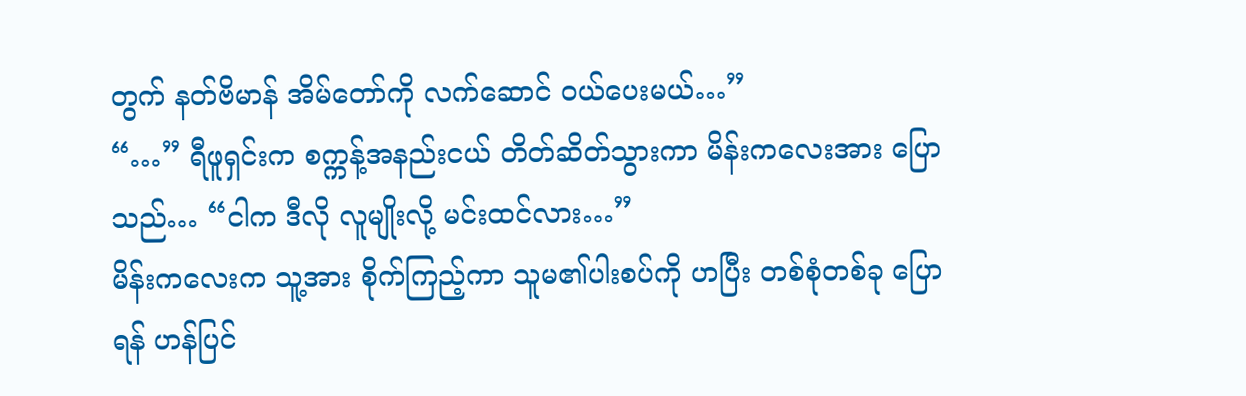တွက် နတ်ဗိမာန် အိမ်တော်ကို လက်ဆောင် ဝယ်ပေးမယ်…”
“…” ရီဖူရှင်းက စက္ကန့်အနည်းငယ် တိတ်ဆိတ်သွားကာ မိန်းကလေးအား ပြောသည်… “ငါက ဒီလို လူမျိုးလို့ မင်းထင်လား…”
မိန်းကလေးက သူ့အား စိုက်ကြည့်ကာ သူမ၏ပါးစပ်ကို ဟပြီး တစ်စုံတစ်ခု ပြောရန် ဟန်ပြင်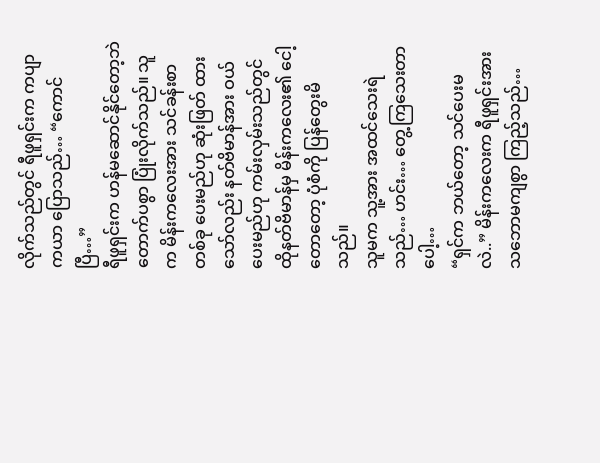လိုက်သည်တွင် ရီဖူရှင်းက ကပျာကယာ ပြောသည်… “ကောင်ပြီ…”
ရီဖူရှင်းက ဟန်မဆောင်နိုင်တော့ဘဲ တောက်ပစွာ ပြုံးလိုက်သည်။ သူက မိန်းကလေးအား သင်ခန်းစာတစ်ခု ပေးမည်ဟု ဆုံးဖြတ် ထားသော်လည်း နတ်ဗိမာန်အား ဝယ်ပေးမည်ဟု ကမ်းလှမ်းသည်တွင် ထိုနတ်ဗိမာန်မှ မိန်းကလေး၏ ငေါ့တောတော့ ပုံစံကို ပြန်တွေးမိသည်။
သူမက သူ့အား အထင်သေးရဲသည်… ဟင်း… တွေ့ကြသေးတာပေါ့…
“ရှင်က ဘယ်တော့ သင်ပေးမလဲ..” မိန်းကလေးက ရီဖူရှင်းအား သဘောမကျစွာ ကြည့်သည်…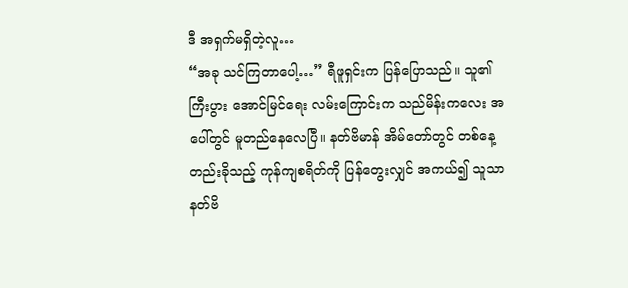ဒီ အရှက်မရှိတဲ့လူ…
“အခု သင်ကြတာပေါ့…” ရီဖူရှင်းက ပြန်ပြောသည်။ သူ၏ကြီးပွား အောင်မြင်ရေး လမ်းကြောင်းက သည်မိန်းကလေး အပေါ်တွင် မူတည်နေလေပြီ။ နတ်ဗိမာန် အိမ်တော်တွင် တစ်နေ့တည်းခိုသည့် ကုန်ကျစရိတ်ကို ပြန်တွေးလျှင် အကယ်၍ သူသာ နတ်ဗိ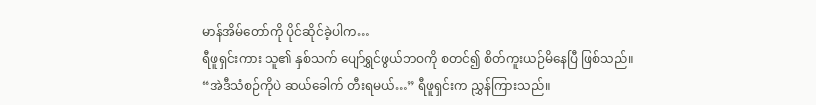မာန်အိမ်တော်ကို ပိုင်ဆိုင်ခဲ့ပါက…
ရီဖူရှင်းကား သူ၏ နှစ်သက် ပျော်ရွှင်ဖွယ်ဘဝကို စတင်၍ စိတ်ကူးယဉ်မိနေပြီ ဖြစ်သည်။
“အဲဒီသံစဉ်ကိုပဲ ဆယ်ခေါက် တီးရမယ်…” ရီဖူရှင်းက ညွှန်ကြားသည်။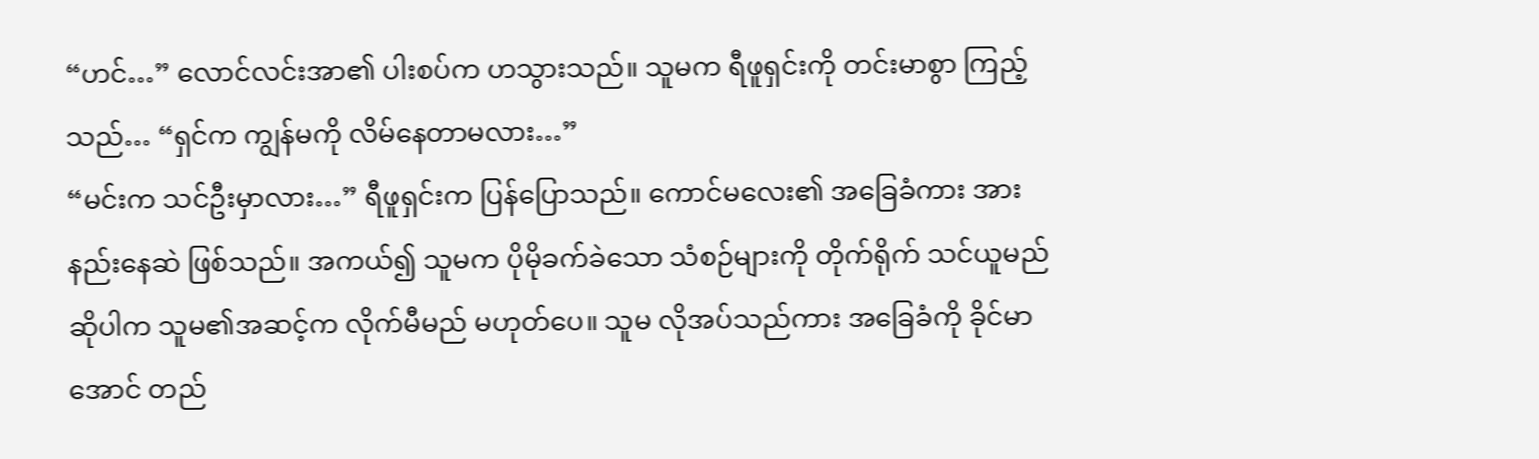“ဟင်…” လောင်လင်းအာ၏ ပါးစပ်က ဟသွားသည်။ သူမက ရီဖူရှင်းကို တင်းမာစွာ ကြည့်သည်… “ရှင်က ကျွန်မကို လိမ်နေတာမလား…”
“မင်းက သင်ဦးမှာလား…” ရီဖူရှင်းက ပြန်ပြောသည်။ ကောင်မလေး၏ အခြေခံကား အားနည်းနေဆဲ ဖြစ်သည်။ အကယ်၍ သူမက ပိုမိုခက်ခဲသော သံစဉ်များကို တိုက်ရိုက် သင်ယူမည် ဆိုပါက သူမ၏အဆင့်က လိုက်မီမည် မဟုတ်ပေ။ သူမ လိုအပ်သည်ကား အခြေခံကို ခိုင်မာအောင် တည်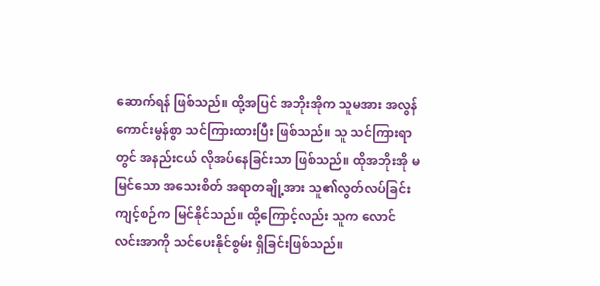ဆောက်ရန် ဖြစ်သည်။ ထို့အပြင် အဘိုးအိုက သူမအား အလွန် ကောင်းမွန်စွာ သင်ကြားထားပြီး ဖြစ်သည်။ သူ သင်ကြားရာတွင် အနည်းငယ် လိုအပ်နေခြင်းသာ ဖြစ်သည်။ ထိုအဘိုးအို မမြင်သော အသေးစိတ် အရာတချို့အား သူ၏လွတ်လပ်ခြင်း ကျင့်စဉ်က မြင်နိုင်သည်။ ထို့ကြောင့်လည်း သူက လောင်လင်းအာကို သင်ပေးနိုင်စွမ်း ရှိခြင်းဖြစ်သည်။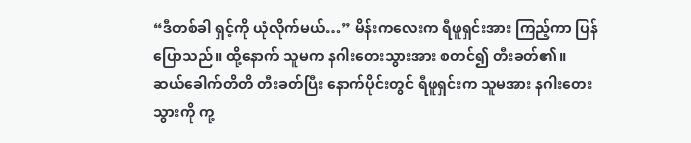“ဒီတစ်ခါ ရှင့်ကို ယုံလိုက်မယ်…” မိန်းကလေးက ရီဖူရှင်းအား ကြည့်ကာ ပြန်ပြောသည်။ ထို့နောက် သူမက နဂါးတေးသွားအား စတင်၍ တီးခတ်၏။
ဆယ်ခေါက်တိတိ တီးခတ်ပြီး နောက်ပိုင်းတွင် ရီဖူရှင်းက သူမအား နဂါးတေးသွားကို ကု့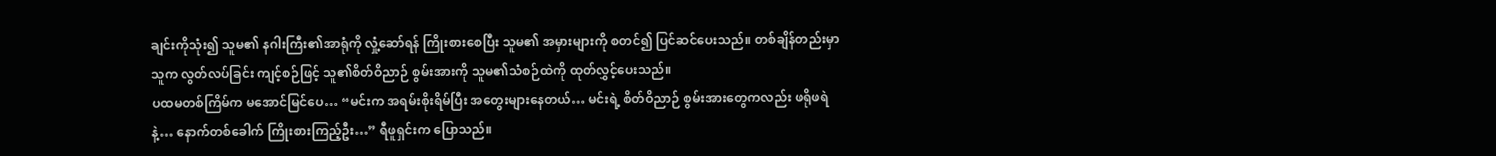ချင်းကိုသုံး၍ သူမ၏ နဂါးကြီး၏အာရုံကို လှုံ့ဆော်ရန် ကြိုးစားစေပြီး သူမ၏ အမှားများကို စတင်၍ ပြင်ဆင်ပေးသည်။ တစ်ချိန်တည်းမှာ သူက လွတ်လပ်ခြင်း ကျင့်စဉ်ဖြင့် သူ၏စိတ်ဝိညာဉ် စွမ်းအားကို သူမ၏သံစဉ်ထဲကို ထုတ်လွှင့်ပေးသည်။
ပထမတစ်ကြိမ်က မအောင်မြင်ပေ… “မင်းက အရမ်းစိုးရိမ်ပြီး အတွေးများနေတယ်… မင်းရဲ့ စိတ်ဝိညာဉ် စွမ်းအားတွေကလည်း ဖရိုဖရဲနဲ့… နောက်တစ်ခေါက် ကြိုးစားကြည့်ဦး…” ရီဖူရှင်းက ပြောသည်။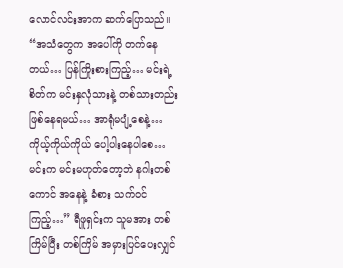လောင်လင်းအာက ဆက်ပြောသည်။
“အသံတွေက အပေါ်ကို တက်နေတယ်… ပြန်ကြိုးစားကြည့်… မင်းရဲ့စိတ်က မင်းနှလုံသားနဲ့ တစ်သားတည်း ဖြစ်နေရမယ်… အာရုံမပျံ့စေနဲ့… ကိုယ့်ကိုယ်ကိုယ် ပေါ့ပါးနေပါစေ… မင်းက မင်းမဟုတ်တော့ဘဲ နဂါးတစ်ကောင် အနေနဲ့ ခံစား သက်ဝင်ကြည့်…” ရီဖူရှင်းက သူမအား တစ်ကြိမ်ပြီး တစ်ကြိမ် အမှားပြင်ပေးလျှင်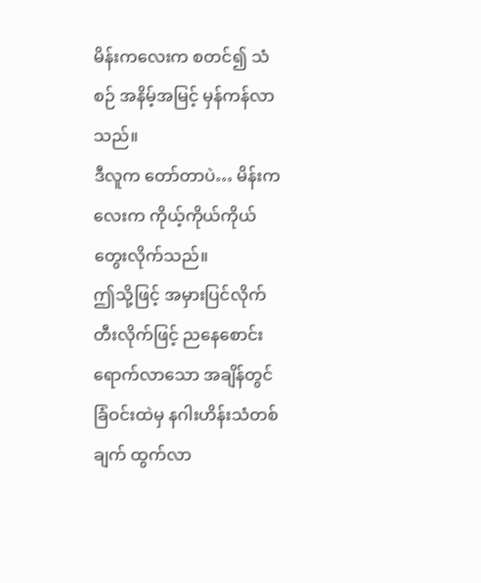မိန်းကလေးက စတင်၍ သံစဉ် အနိမ့်အမြင့် မှန်ကန်လာသည်။
ဒီလူက တော်တာပဲ… မိန်းကလေးက ကိုယ့်ကိုယ်ကိုယ် တွေးလိုက်သည်။
ဤသို့ဖြင့် အမှားပြင်လိုက် တီးလိုက်ဖြင့် ညနေစောင်း ရောက်လာသော အချိန်တွင် ခြံဝင်းထဲမှ နဂါးဟိန်းသံတစ်ချက် ထွက်လာ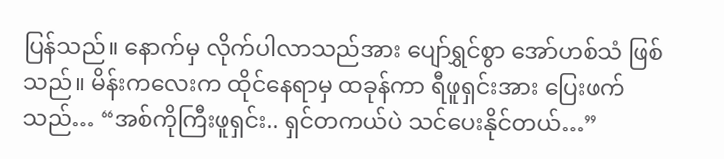ပြန်သည်။ နောက်မှ လိုက်ပါလာသည်အား ပျော်ရွှင်စွာ အော်ဟစ်သံ ဖြစ်သည်။ မိန်းကလေးက ထိုင်နေရာမှ ထခုန်ကာ ရီဖူရှင်းအား ပြေးဖက်သည်… “အစ်ကိုကြီးဖူရှင်း.. ရှင်တကယ်ပဲ သင်ပေးနိုင်တယ်…”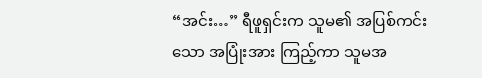“အင်း…” ရီဖူရှင်းက သူမ၏ အပြစ်ကင်းသော အပြုံးအား ကြည့်ကာ သူမအ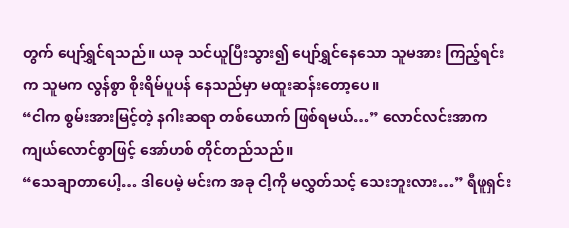တွက် ပျော်ရွှင်ရသည်။ ယခု သင်ယူပြီးသွား၍ ပျော်ရွှင်နေသော သူမအား ကြည့်ရင်းက သူမက လွန်စွာ စိုးရိမ်ပူပန် နေသည်မှာ မထူးဆန်းတော့ပေ။
“ငါက စွမ်းအားမြင့်တဲ့ နဂါးဆရာ တစ်ယောက် ဖြစ်ရမယ်…” လောင်လင်းအာက ကျယ်လောင်စွာဖြင့် အော်ဟစ် တိုင်တည်သည်။
“သေချာတာပေါ့… ဒါပေမဲ့ မင်းက အခု ငါ့ကို မလွှတ်သင့် သေးဘူးလား…” ရီဖူရှင်း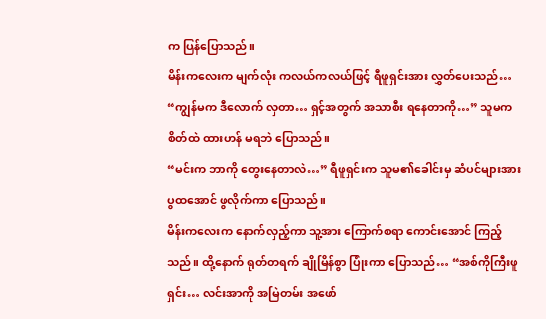က ပြန်ပြောသည်။
မိန်းကလေးက မျက်လုံး ကလယ်ကလယ်ဖြင့် ရီဖူရှင်းအား လွှတ်ပေးသည်… “ကျွန်မက ဒီလောက် လှတာ… ရှင့်အတွက် အသာစီး ရနေတာကို…” သူမက စိတ်ထဲ ထားဟန် မရဘဲ ပြောသည်။
“မင်းက ဘာကို တွေးနေတာလဲ…” ရီဖူရှင်းက သူမ၏ခေါင်းမှ ဆံပင်များအား ပွထအောင် ဖွလိုက်ကာ ပြောသည်။
မိန်းကလေးက နောက်လှည့်ကာ သူ့အား ကြောက်စရာ ကောင်းအောင် ကြည့်သည်။ ထို့နောက် ရုတ်တရက် ချိုမြိန်စွာ ပြုံးကာ ပြောသည်… “အစ်ကိုကြီးဖူရှင်း… လင်းအာကို အမြဲတမ်း အဖော်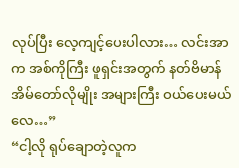လုပ်ပြီး လေ့ကျင့်ပေးပါလား… လင်းအာက အစ်ကိုကြီး ဖူရှင်းအတွက် နတ်ဗိမာန် အိမ်တော်လိုမျိုး အများကြီး ဝယ်ပေးမယ်လေ…”
“ငါ့လို ရုပ်ချောတဲ့လူက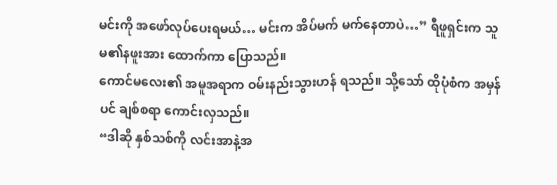မင်းကို အဖော်လုပ်ပေးရမယ်… မင်းက အိပ်မက် မက်နေတာပဲ…” ရီဖူရှင်းက သူမ၏နဖူးအား ထောက်ကာ ပြောသည်။
ကောင်မလေး၏ အမူအရာက ဝမ်းနည်းသွားဟန် ရသည်။ သို့သော် ထိုပုံစံက အမှန်ပင် ချစ်စရာ ကောင်းလှသည်။
“ဒါဆို နှစ်သစ်ကို လင်းအာနဲ့အ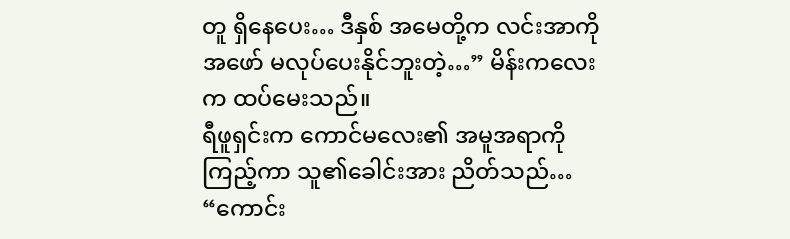တူ ရှိနေပေး… ဒီနှစ် အမေတို့က လင်းအာကို အဖော် မလုပ်ပေးနိုင်ဘူးတဲ့…” မိန်းကလေးက ထပ်မေးသည်။
ရီဖူရှင်းက ကောင်မလေး၏ အမူအရာကို ကြည့်ကာ သူ၏ခေါင်းအား ညိတ်သည်… “ကောင်း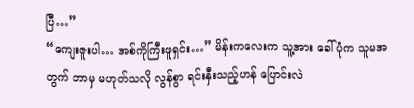ပြီ…”
“ကျေးဇူးပါ… အစ်ကိုကြီးဖူရှင်း…” မိန်းကလေးက သူ့အား ခေါ်ပုံက သူမအတွက် ဘာမှ မဟုတ်သလို လွန်စွာ ရင်းနှီးသည့်ဟန် ပြောင်းလဲ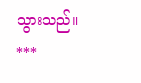သွားသည်။
***